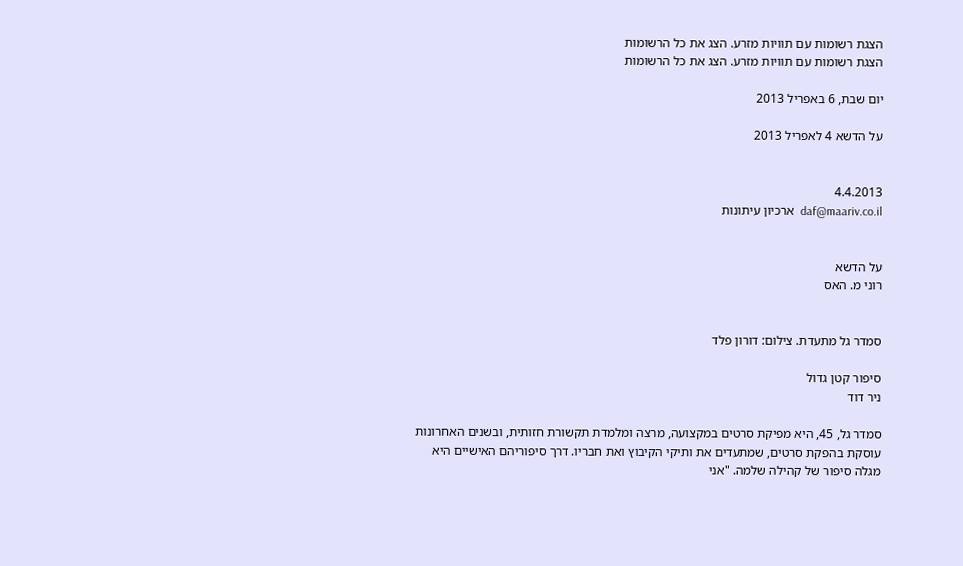הצגת רשומות עם תוויות מזרע. הצג את כל הרשומות
הצגת רשומות עם תוויות מזרע. הצג את כל הרשומות

יום שבת, 6 באפריל 2013

על הדשא 4 לאפריל 2013


4.4.2013
daf@maariv.co.il  ארכיון עיתונות


על הדשא
רוני מ. האס


סמדר גל מתעדת. צילום: דורון פלד

סיפור קטן גדול
ניר דוד

סמדר גל, 45, היא מפיקת סרטים במקצועה, מרצה ומלמדת תקשורת חזותית, ובשנים האחרונות עוסקת בהפקת סרטים, שמתעדים את ותיקי הקיבוץ ואת חבריו. דרך סיפוריהם האישיים היא מגלה סיפור של קהילה שלמה. "אני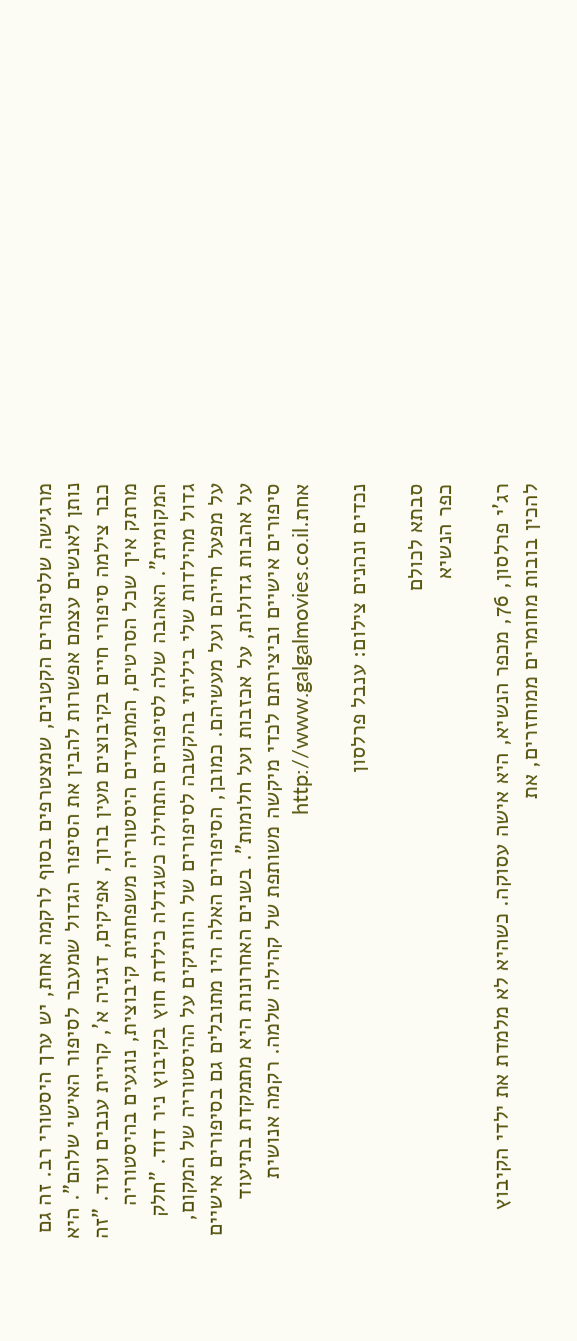מרגישה שלסיפורים הקטנים, שמצטרפים בסוף לרקמה אחת, יש ערך היסטורי רב. זה גם נותן לאנשים עצמם אפשרות להבין את הסיפור הגדול שמעבר לסיפור האישי שלהם". היא כבר צילמה סיפורי חיים בקיבוצים מעין ברוך, אפיקים, דגניה א', קריית ענבים ועוד. "זה מרתק איך שכל הסרטים, המתעדים היסטוריה משפחתית קיבוצית, נוגעים בהיסטוריה המקומית". האהבה שלה לסיפורים התחילה כשגדלה כילדת חוץ בקיבוץ ניר דוד. "חלק גדול מהילדות שלי ביליתי בהקשבה לסיפורים של הוותיקים על ההיסטוריה של המקום, על מפעל חייהם ועל מעשיהם. כמובן, הסיפורים האלה היו מתובלים גם בסיפורים אישיים על אהבות גדולות, על אכזבות ועל חלומות". בשנים האחרונות היא מתמקדת בתיעוד סיפורים אישיים וביצירתם לכדי מיקשה משותפת של קהילה שלמה. רקמה אנושית אחת.http://www.galgalmovies.co.il

נכדים ונהנים צילום: ענבל פרלסון

סבתא לכולם
כפר הנשיא

רג'י פרלסון, 76, מכפר הנשיא, היא אישה עסוקה. כשהיא לא מלמדת את ילדי הקיבוץ להכין בובות מחומרים ממוחזרים, את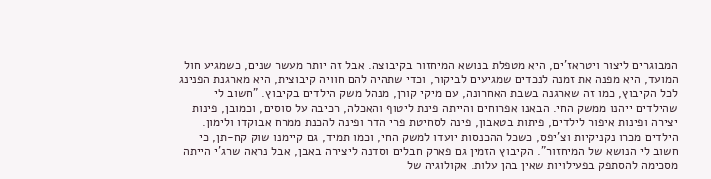המבוגרים ליצור ויטראז'ים, היא מטפלת בנושא המיחזור בקיבוצה. אבל זה יותר מעשר שנים, כשמגיע חול המועד, היא מפנה את זמנה לנכדים שמגיעים לביקור, וכדי שתהיה להם חוויה קיבוצית, היא מארגנת הפנינג לכל הקיבוץ, כמו זה שארגנה בשבת האחרונה, עם מיקי קורן, מנהל משק הילדים בקיבוץ. "חשוב לי שהילדים ייהנו ממשק החי. הבאנו אפרוחים והייתה פינת ליטוף והאכלה, רכיבה על סוסים, וכמובן, פינות יצירה ופינות איפור לילדים, פיתות בטאבון, פינה לסחיטת פרי הדר ופינה להכנת ממרח אבוקדו ולימון. הילדים מכרו נקניקיות וצ'יפס, כשכל ההכנסות יועדו למשק החי, וכמו תמיד, גם קיימנו שוק קח-תן, כי חשוב לי הנושא של המיחזור". הקיבוץ הזמין גם פארק חבלים וסדנה ליצירה באבן, אבל נראה שרג'י הייתה מסכימה להסתפק בפעילויות שאין בהן עלות. אקולוגיה של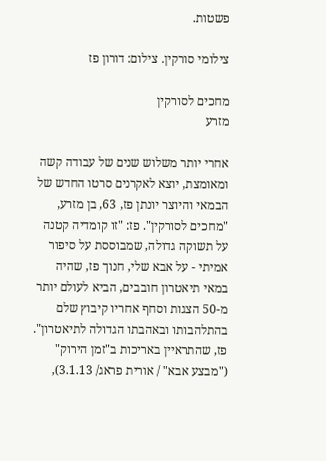פשטות.

צילומי סורקין. צילום: דורון פז

מחכים לסורקין
מזרע

אחרי יותר משלוש שנים של עבודה קשה ומאומצת, יוצא לאקרנים סרטו החדש של הבמאי והיוצר יונתן פז, 63, בן מזרע, "מחכים לסורקין". פז: "זו קומדיה קטנה על תשוקה גדולה, שמבוססת על סיפור אמיתי - על אבא שלי, חנוך פז, שהיה במאי תיאטרון חובבים, הביא לעולם יותר מ-50 הצגות וסחף אחריו קיבוץ שלם בהתלהבותו ובאהבתו הגדולה לתיאטרון".
פז, שהתראיין באריכות ב"זמן הירוק" ("מבצע אבא" / אורית פראג/ 3.1.13),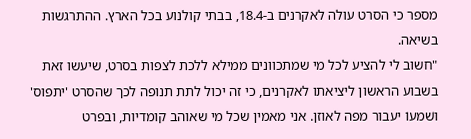מספר כי הסרט עולה לאקרנים ב-18.4, בבתי קולנוע בכל הארץ. ההתרגשות בשיאה.
"חשוב לי להציע לכל מי שמתכוונים ממילא ללכת לצפות בסרט, שיעשו זאת בשבוע הראשון ליציאתו לאקרנים, כי זה יכול לתת תנופה לכך שהסרט 'יתפוס' ושׁמעוֹ יעבור מפה לאוזן. אני מאמין שכל מי שאוהב קומדיות, ובפרט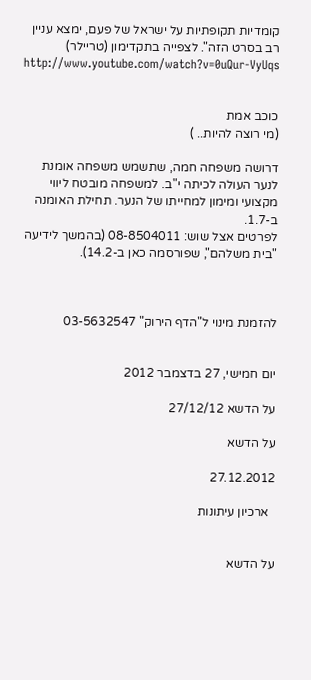קומדיות תקופתיות על ישראל של פעם, ימצא עניין רב בסרט הזה". לצפייה בתקדימון (טריילר) http://www.youtube.com/watch?v=0uQur-VyUqs


כוכב אמת
(מי רוצה להיות.. )

דרושה משפחה חמה, שתשמש משפחה אומנת לנער העולה לכיתה י"ב. למשפחה מובטח ליווי מקצועי ומימון למחייתו של הנער. תחילת האומנה ב-1.7.
לפרטים אצל שוש: 08-8504011 (בהמשך לידיעה "בית משלהם", שפורסמה כאן ב-14.2).



להזמנת מינוי ל"הדף הירוק" 03-5632547


יום חמישי, 27 בדצמבר 2012

על הדשא 27/12/12

על הדשא

27.12.2012

  ארכיון עיתונות


על הדשא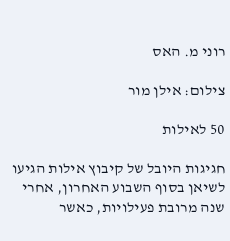רוני מ. האס

צילום: אילן מור

50 לאילות

חגיגות היובל של קיבוץ אילות הגיעו לשיאן בסוף השבוע האחרון, אחרי שנה מרובת פעילויות, כאשר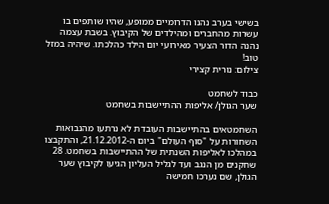בשישי בערב נהנו הדרומיים ממופע, שהיו שותפים בו עשרות מהחברים ומהילדים של הקיבוץ. בשבת עצמה נהנה הדור הצעיר מאירועי יום הילד כהלכתו. שיהיה במזל טוב!
צילום: נורית קצירי

כבוד לשחמט
שער הגולן/ אליפות ההתיישבות בשחמט

השחמטאים בהתיישבות העובדת לא נרתעו מהנבואות השחורות על "סוף העולם" ביום ה-21.12.2012, והתקבצו במהלכו לאליפות השנתית של ההתיישבות בשחמט. 28 שחקנים מן הנגב ועד לגליל העליון הגיעו לקיבוץ שער הגולן, שם נערכו חמישה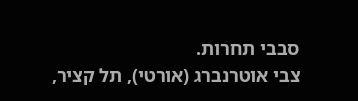סבבי תחרות.
צבי אוטרנברג (אורטי), תל קציר,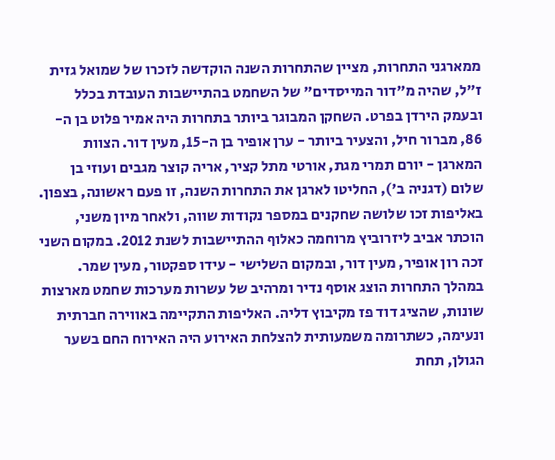ממארגני התחרות, מציין שהתחרות השנה הוקדשה לזכרו של שמואל גזית ז"ל, שהיה מ"דור המייסדים" של השחמט בהתיישבות העובדת בכלל ובעמק הירדן בפרט. השחקן המבוגר ביותר בתחרות היה אמיר פלוט בן ה- 86, מברור חיל, והצעיר ביותר - ערן אופיר בן ה-15, מעין דור. הצוות המארגן - יורם תמרי מגת, אורטי מתל קציר, אריה קוצר מגבים ועוזי בן שלום (דגניה ב'), החליטו לארגן את התחרות השנה, זו פעם ראשונה, בצפון. באליפות זכו שלושה שחקנים במספר נקודות שווה, ולאחר מיון משני, הוכתר אביב ליזרוביץ מרוחמה כאלוף ההתיישבות לשנת 2012. במקום השני זכה רון אופיר, מעין דור, ובמקום השלישי - עידו ספקטור, מעין שמר. במהלך התחרות הוצג אוסף נדיר ומרהיב של עשרות מערכות שחמט מארצות שונות, שהציג דוד פז מקיבוץ דליה. האליפות התקיימה באווירה חברתית ונעימה, כשתרומה משמעותית להצלחת האירוע היה האירוח החם בשער הגולן, תחת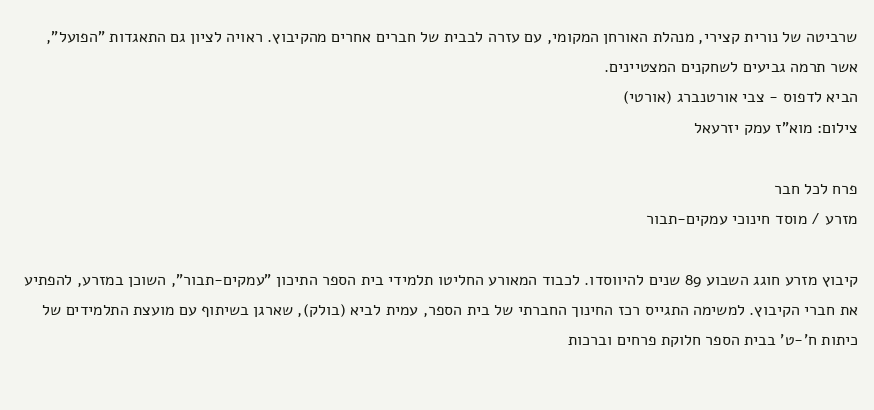שרביטה של נורית קצירי, מנהלת האורחן המקומי, עם עזרה לבבית של חברים אחרים מהקיבוץ. ראויה לציון גם התאגדות "הפועל", אשר תרמה גביעים לשחקנים המצטיינים.
הביא לדפוס - צבי אורטנברג (אורטי)
צילום: מוא"ז עמק יזרעאל

פרח לכל חבר
מזרע / מוסד חינוכי עמקים-תבור

קיבוץ מזרע חוגג השבוע 89 שנים להיווסדו. לכבוד המאורע החליטו תלמידי בית הספר התיכון "עמקים-תבור", השוכן במזרע, להפתיע את חברי הקיבוץ. למשימה התגייס רכז החינוך החברתי של בית הספר, עמית לביא (בולק), שארגן בשיתוף עם מועצת התלמידים של כיתות ח'-ט' בבית הספר חלוקת פרחים וברכות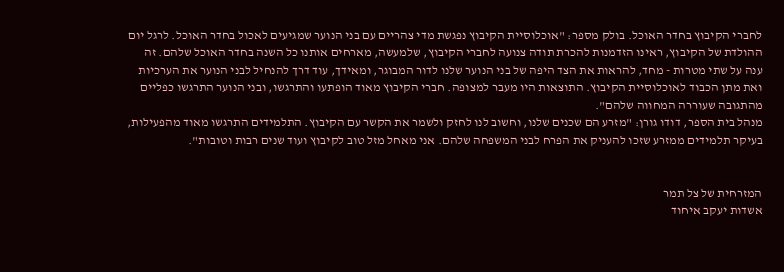לחברי הקיבוץ בחדר האוכל. בולק מספר: "אוכלוסיית הקיבוץ נפגשת מדי צהריים עם בני הנוער שמגיעים לאכול בחדר האוכל. לרגל יום ההולדת של הקיבוץ, ראינו הזדמנות להכרת תודה צנועה לחברי הקיבוץ, שלמעשה, מארחים אותנו כל השנה בחדר האוכל שלהם. זה ענה על שתי מטרות - מחד, להראות את הצד היפה של בני הנוער שלנו לדור המבוגר, ומאידך, עוד דרך להנחיל לבני הנוער את הערכיות ואת מתן הכבוד לאוכלוסיית הקיבוץ. התוצאות היו מעבר למצופה. חברי הקיבוץ מאוד הופתעו והתרגשו, ובני הנוער התרגשו כפליים מהתגובה שעוררה המחווה שלהם".
מנהל בית הספר, דודו גורן: "מזרע הם שכנים שלנו, וחשוב לנו לחזק ולשמר את הקשר עם הקיבוץ. התלמידים התרגשו מאוד מהפעילות, בעיקר תלמידים ממזרע שזכו להעניק את הפרח לבני המשפחה שלהם. אני מאחל מזל טוב לקיבוץ ועוד שנים רבות וטובות".


המזרחית של צל תמר
אשדות יעקב איחוד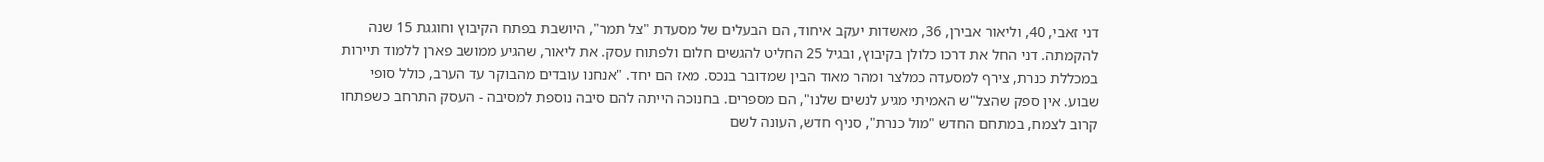דני זאבי, 40, וליאור אבירן, 36, מאשדות יעקב איחוד, הם הבעלים של מסעדת "צל תמר", היושבת בפתח הקיבוץ וחוגגת 15 שנה להקמתה. דני החל את דרכו כלולן בקיבוץ, ובגיל 25 החליט להגשים חלום ולפתוח עסק. את ליאור, שהגיע ממושב פארן ללמוד תיירות במכללת כנרת, צירף למסעדה כמלצר ומהר מאוד הבין שמדובר בנכס. מאז הם יחד. "אנחנו עובדים מהבוקר עד הערב, כולל סופי שבוע. אין ספק שהצל"ש האמיתי מגיע לנשים שלנו", הם מספרים. בחנוכה הייתה להם סיבה נוספת למסיבה - העסק התרחב כשפתחו קרוב לצמח, במתחם החדש "מול כנרת", סניף חדש, העונה לשם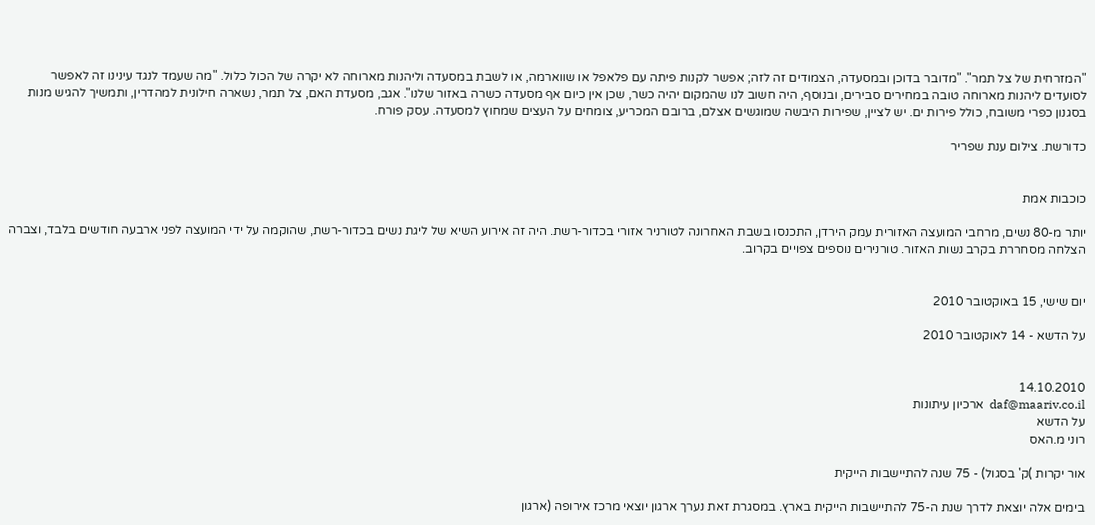"המזרחית של צל תמר". "מדובר בדוכן ובמסעדה, הצמודים זה לזה; אפשר לקנות פיתה עם פלאפל או שווארמה, או לשבת במסעדה וליהנות מארוחה לא יקרה של הכול כלול. "מה שעמד לנגד עינינו זה לאפשר לסועדים ליהנות מארוחה טובה במחירים סבירים, ובנוסף, היה חשוב לנו שהמקום יהיה כשר, שכן אין כיום אף מסעדה כשרה באזור שלנו". אגב, מסעדת האם, צל תמר, נשארה חילונית למהדרין, ותמשיך להגיש מנות בסגנון כפרי משובח, כולל פירות ים. יש לציין, שפירות היבשה שמוגשים אצלם, ברובם המכריע, צומחים על העצים שמחוץ למסעדה. עסק פורח.

כדורשת. צילום ענת שפריר


כוכבות אמת

יותר מ-80 נשים, מרחבי המועצה האזורית עמק הירדן, התכנסו בשבת האחרונה לטורניר אזורי בכדור-רשת. היה זה אירוע השיא של ליגת נשים בכדור-רשת, שהוקמה על ידי המועצה לפני ארבעה חודשים בלבד, וצברה הצלחה מסחררת בקרב נשות האזור. טורנירים נוספים צפויים בקרוב.


יום שישי, 15 באוקטובר 2010

על הדשא - 14 לאוקטובר 2010


14.10.2010
daf@maariv.co.il  ארכיון עיתונות
על הדשא
רוני מ.האס

אור יקרות )ק' בסגול) - 75 שנה להתיישבות הייקית

בימים אלה יוצאת לדרך שנת ה-75 להתיישבות הייקית בארץ. במסגרת זאת נערך ארגון יוצאי מרכז אירופה (ארגון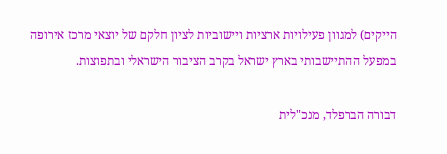הייקים) למגוון פעילויות ארציות ויישוביות לציון חלקם של יוצאי מרכז אירופה במפעל ההתיישבותי בארץ ישראל בקרב הציבור הישראלי ובתפוצות.

דבורה הברפלד, מנכ"לית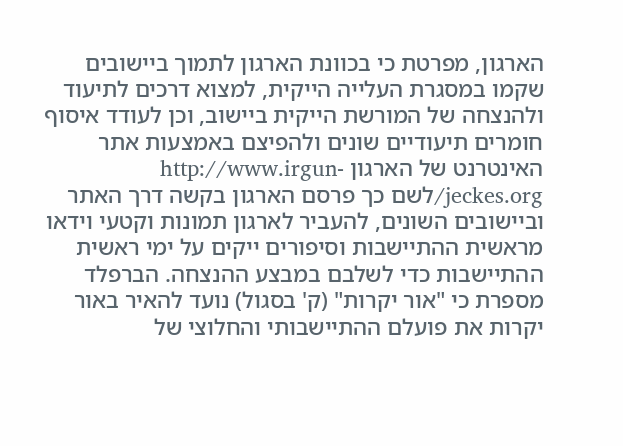הארגון, מפרטת כי בכוונת הארגון לתמוך ביישובים שקמו במסגרת העלייה הייקית, למצוא דרכים לתיעוד ולהנצחה של המורשת הייקית ביישוב, וכן לעודד איסוף חומרים תיעודיים שונים ולהפיצם באמצעות אתר האינטרנט של הארגון http://www.irgun-jeckes.org/לשם כך פרסם הארגון בקשה דרך האתר וביישובים השונים, להעביר לארגון תמונות וקטעי וידאו מראשית ההתיישבות וסיפורים ייקים על ימי ראשית ההתיישבות כדי לשלבם במבצע ההנצחה. הברפלד מספרת כי "אור יקרות" (ק' בסגול) נועד להאיר באור יקרות את פועלם ההתיישבותי והחלוצי של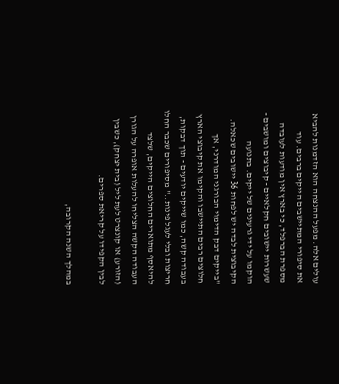עולים אלה. מפעל ההנצחה הוא הזדמנות להביא את סיפורי המתיישבים הייקים ברבים. עוד מספרת הברפלד, כי בארץ אין מודעות לעובדה שעשרות יישובים חקלאיים - קיבוצים ומושבים - הוקמו על ידי גרעינים של ייקים. בתנועה הקיבוצית לבדה יש לפחות 36 יישובים שכאלה. "בייקים דבק הדימוי הבורגני המודרני, אך חלוצים רבים התיישבו והקימו את קיבוצי הארץ בעבודה קשה, כמו שייקים יודעים - תוך דבקות, חריצות ובלי לעגל פינות.." מסיפורים שכבר החלו להיאסף מתוארים החלוצים הייקים, שלצד העבודה הקשה הצליחו להעלות אופרה על הגורן (הזורע) או קונצרט לעת ליל (בית יצחק), כשבין לבין הקפידו על קריאת ספרים.

במהלך השנה הקרובה,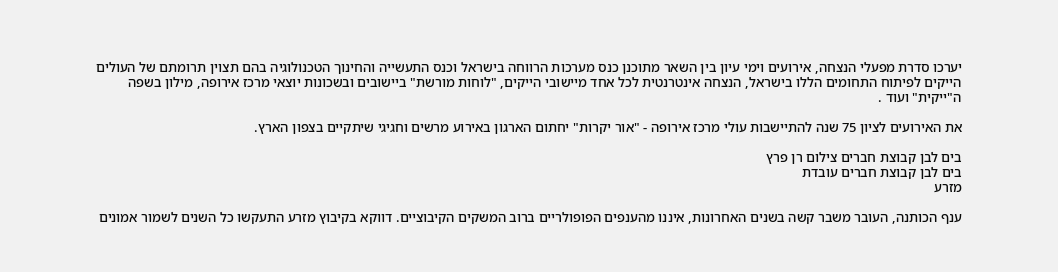יערכו סדרת מפעלי הנצחה, אירועים וימי עיון בין השאר מתוכנן כנס מערכות הרווחה בישראל וכנס התעשייה והחינוך הטכנולוגיה בהם תצוין תרומתם של העולים הייקים לפיתוח התחומים הללו בישראל, הנצחה אינטרנטית לכל אחד מיישובי הייקים, "לוחות מורשת" ביישובים ובשכונות יוצאי מרכז אירופה, מילון בשפה ה"ייקית" ועוד .

את האירועים לציון 75 שנה להתיישבות עולי מרכז אירופה - "אור יקרות" יחתום הארגון באירוע מרשים וחגיגי שיתקיים בצפון הארץ.

בים לבן קבוצת חברים צילום רן פרץ
בים לבן קבוצת חברים עובדת
מזרע

ענף הכותנה, העובר משבר קשה בשנים האחרונות, איננו מהענפים הפופולריים ברוב המשקים הקיבוציים. דווקא בקיבוץ מזרע התעקשו כל השנים לשמור אמונים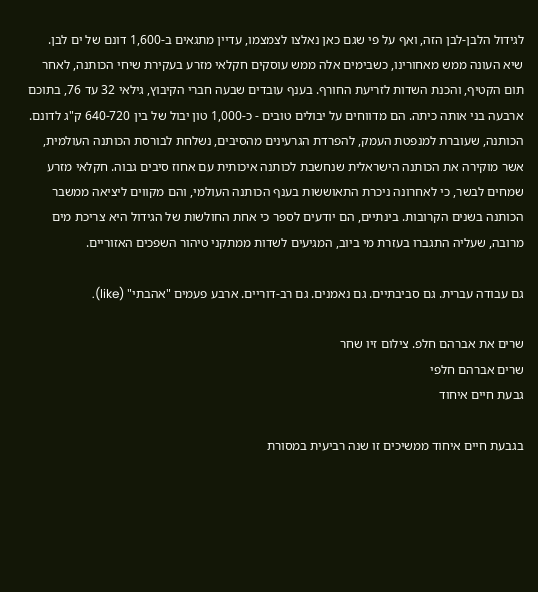לגידול הלבן-לבן הזה, ואף על פי שגם כאן נאלצו לצמצמו, עדיין מתגאים ב-1,600 דונם של ים לבן. שיא העונה ממש מאחורינו, כשבימים אלה ממש עוסקים חקלאי מזרע בעקירת שיחי הכותנה, לאחר תום הקטיף, והכנת השדות לזריעת החורף. בענף עובדים שבעה חברי הקיבוץ, גילאי 32 עד 76, בתוכם ארבעה בני אותה כיתה. הם מדווחים על יבולים טובים - כ-1,000 טון יבול של בין 640-720 ק"ג לדונם. הכותנה, שעוברת למנפטת העמק, להפרדת הגרעינים מהסיבים, נשלחת לבורסת הכותנה העולמית, אשר מוקירה את הכותנה הישראלית שנחשבת לכותנה איכותית עם אחוז סיבים גבוה. חקלאי מזרע שמחים לבשר, כי לאחרונה ניכרת התאוששות בענף הכותנה העולמי, והם מקווים ליציאה ממשבר הכותנה בשנים הקרובות. בינתיים, הם יודעים לספר כי אחת החולשות של הגידול היא צריכת מים מרובה, שעליה התגברו בעזרת מי ביוב, המגיעים לשדות ממתקני טיהור השפכים האזוריים.

גם עבודה עברית. גם סביבתיים. גם נאמנים. גם רב-דוריים. ארבע פעמים "אהבתי" (like).

שרים את אברהם חלפ. צילום זיו שחר
שרים אברהם חלפי
גבעת חיים איחוד

בגבעת חיים איחוד ממשיכים זו שנה רביעית במסורת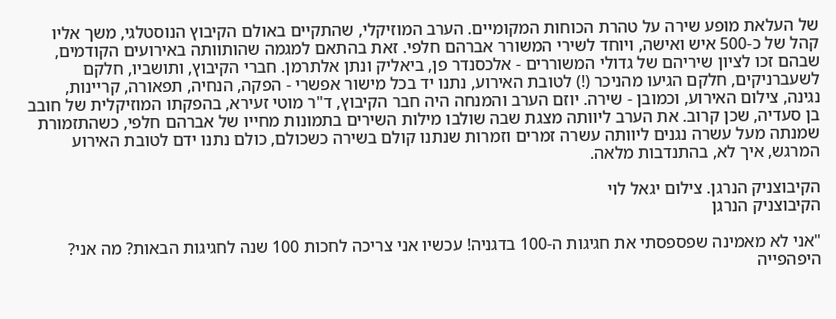של העלאת מופע שירה על טהרת הכוחות המקומיים. הערב המוזיקלי, שהתקיים באולם הקיבוץ הנוסטלגי, משך אליו קהל של כ-500 איש ואישה, ויוחד לשירי המשורר אברהם חלפי. זאת בהתאם למגמה שהותוותה באירועים הקודמים, שבהם זכו לציון שיריהם של גדולי המשוררים - אלכסנדר פן, ביאליק ונתן אלתרמן. חברי הקיבוץ, ותושביו, חלקם לשעברניקים, חלקם הגיעו מהניכר (!) לטובת האירוע, נתנו יד בכל מישור אפשרי - הפקה, הנחיה, תפאורה, קריינות, נגינה, צילום האירוע, וכמובן - שירה. יוזם הערב והמנחה היה חבר הקיבוץ, ד"ר מוטי זעירא, בהפקתו המוזיקלית של חובב בן סעדיה, שכן קרוב. את הערב ליוותה מצגת שבה שולבו מילות השירים בתמונות מחייו של אברהם חלפי, כשהתזמורת שמנתה מעל עשרה נגנים ליוותה עשרה זמרים וזמרות שנתנו קולם בשירה כשכולם, כולם נתנו ידם לטובת האירוע המרגש, איך לא, בהתנדבות מלאה.

הקיבוצניק הנרגן. צילום יגאל לוי
הקיבוצניק הנרגן

"אני לא מאמינה שפספסתי את חגיגות ה-100 בדגניה! עכשיו אני צריכה לחכות 100 שנה לחגיגות הבאות? מה אני? היפהפייה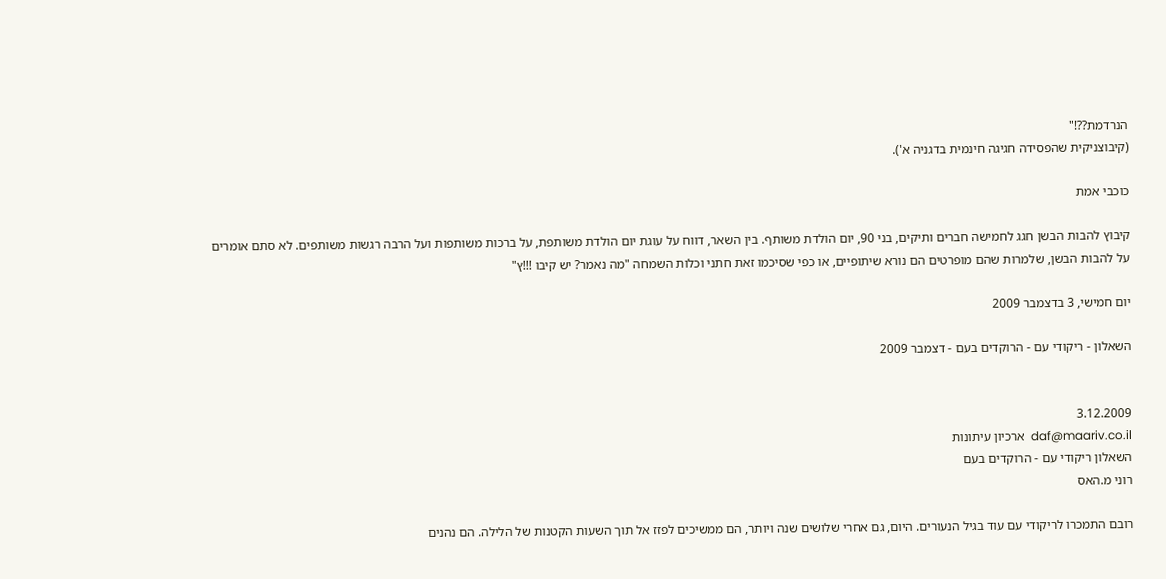הנרדמת??!"
(קיבוצניקית שהפסידה חגיגה חינמית בדגניה א').

כוכבי אמת

קיבוץ להבות הבשן חגג לחמישה חברים ותיקים, בני 90, יום הולדת משותף. בין השאר, דווח על עוגת יום הולדת משותפת, על ברכות משותפות ועל הרבה רגשות משותפים. לא סתם אומרים על להבות הבשן, שלמרות שהם מופרטים הם נורא שיתופיים, או כפי שסיכמו זאת חתני וכלות השמחה "מה נאמר? יש קיבו !!!ץ"

יום חמישי, 3 בדצמבר 2009

השאלון - ריקודי עם - הרוקדים בעם - דצמבר 2009


3.12.2009
daf@maariv.co.il  ארכיון עיתונות
השאלון ריקודי עם - הרוקדים בעם
רוני מ.האס

רובם התמכרו לריקודי עם עוד בגיל הנעורים. היום, גם אחרי שלושים שנה ויותר, הם ממשיכים לפזז אל תוך השעות הקטנות של הלילה. הם נהנים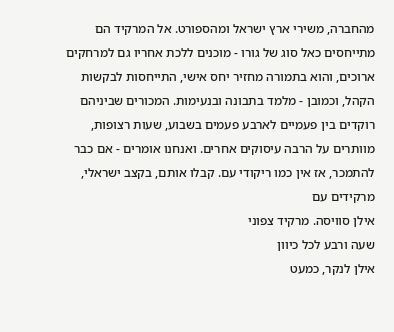מהחברה, משירי ארץ ישראל ומהספורט. אל המרקיד הם מתייחסים כאל סוג של גורו - מוכנים ללכת אחריו גם למרחקים ארוכים, והוא בתמורה מחזיר יחס אישי, התייחסות לבקשות הקהל, וכמובן - מלמד בתבונה ובנעימות. המכורים שביניהם רוקדים בין פעמיים לארבע פעמים בשבוע, שעות רצופות, מוותרים על הרבה עיסוקים אחרים. ואנחנו אומרים - אם כבר להתמכר, אז אין כמו ריקודי עם. קבלו אותם, בקצב ישראלי, מרקידים עם
אילן סוויסה. מרקיד צפוני
שעה ורבע לכל כיוון
אילן לנקר, כמעט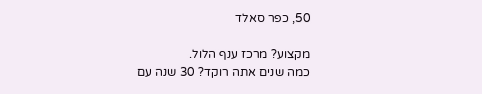50, כפר סאלד

מקצוע? מרכז ענף הלול.
כמה שנים אתה רוקד? 30 שנה עם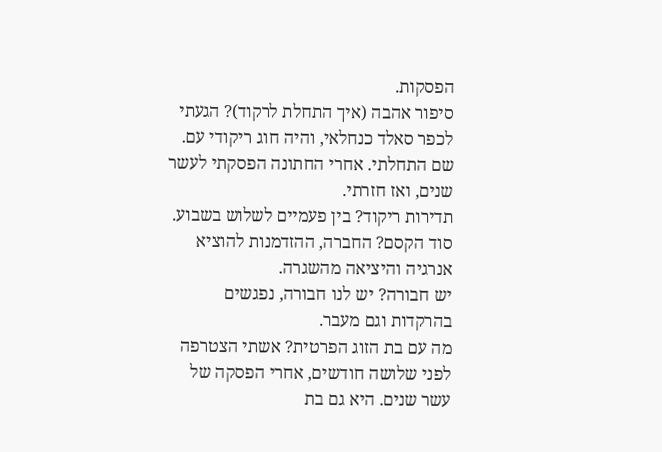הפסקות.
סיפור אהבה (איך התחלת לרקוד)? הגעתי לכפר סאלד כנחלאי, והיה חוג ריקודי עם. שם התחלתי. אחרי החתונה הפסקתי לעשר שנים, ואז חזרתי.
תדירות ריקוד? בין פעמיים לשלוש בשבוע.
סוד הקסם? החברה, ההזדמנות להוציא אנרגיה והיציאה מהשגרה.
יש חבורה? יש לנו חבורה, נפגשים בהרקדות וגם מעבר.
מה עם בת הזוג הפרטית? אשתי הצטרפה לפני שלושה חודשים, אחרי הפסקה של עשר שנים. היא גם בת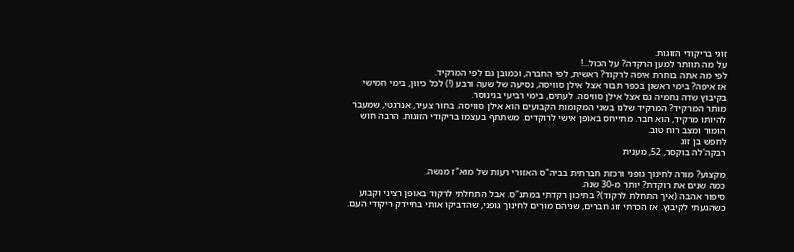זוגי בריקודי הזוגות.
על מה תוותר למען הרקדה? על הכול...!
לפי מה אתה בוחרת איפה לרקוד? ראשית, לפי החברה, וכמובן גם לפי המרקיד.
אז איפה? בימי ראשון בכפר תבור אצל אילן סוויסה, נסיעה של שעה ורבע (!) לכל כיוון, בימי חמישי בקיבוץ שדה נחמיה גם אצל אילן סוויסה. לעתים, בימי רביעי בגינוסר.
מותר המרקיד? המרקיד שלנו בשני המקומות הקבועים הוא אילן סוויסה. בחור צעיר, אנרגטי, שמעבר להיותו מרקיד, הוא חבר. מתייחס באופן אישי לרוקדים. משתתף בעצמו בריקודי הזוגות. הרבה חוש הומור ומצב רוח טוב.
לחפש בן זוג
רבקה'לה בוקסר, 52, מענית

מקצוע? מורה לחינוך גופני ורכזת חברתית בביה"ס האזורי רעות של מוא"ז מנשה.
כמה שנים את רוקדת? יותר מ-30 שנה.
סיפור אהבה (איך התחלת לרקוד)? בתיכון רקדתי במתנ"ס. אבל התחלתי לרקוד באופן רציני וקבוע כשהגעתי לקיבוץ. אז הכרתי זוג חברים, שניהם מורים לחינוך גופני, שהדביקו אותי בחיידק ריקודי העם.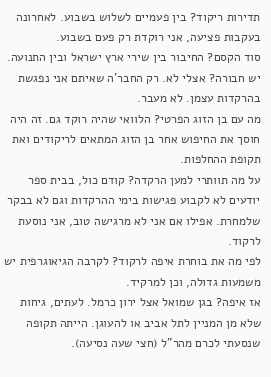תדירות ריקוד? בין פעמיים לשלוש בשבוע. לאחרונה בעקבות פציעה, אני רוקדת רק פעם בשבוע.
סוד הקסם? החיבור בין שירי ארץ ישראל ובין התנועה.
יש חבורה? אצלי לא. רק החבר'ה שאיתם אני נפגשת בהרקדות עצמן. לא מעבר.
מה עם בן הזוג הפרטי? הלוואי שהיה רוקד גם. זה היה חוסך את החיפוש אחר בן הזוג המתאים לריקודים ואת תקופת ההחלפות.
על מה תוותרי למען הרקדה? קודם כול, בבית ספר יודעים לא לקבוע פגישות בימי ההרקדות וגם לא בבקר שלמחרת. אפילו אם אני לא מרגישה טוב, אני נוסעת לרקוד.
לפי מה את בוחרת איפה לרקוד? לקרבה הגיאוגרפית יש משמעות גדולה, וכן למרקיד.
אז איפה? בגן שמואל אצל ירון כרמל. לעתים, גיחות שלא מן המניין לתל אביב או להעוגן. הייתה תקופה שנסעתי לכרם מהר"ל (חצי שעה נסיעה).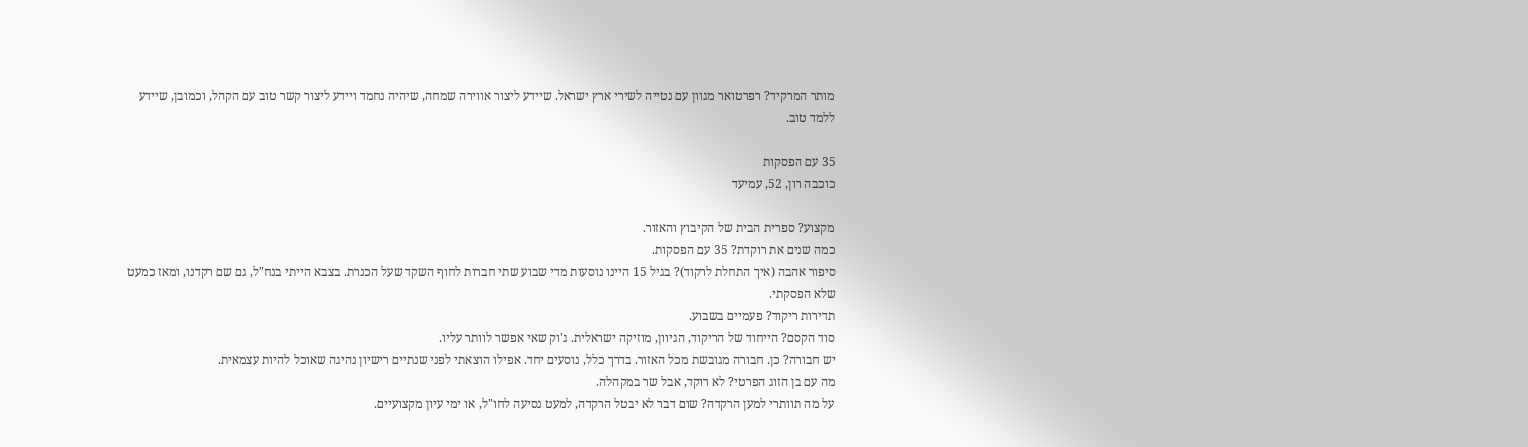מותר המרקיד? רפרטואר מגוון עם נטייה לשירי ארץ ישראל. שיידע ליצור אווירה שמחה, שיהיה נחמד ויידע ליצור קשר טוב עם הקהל, וכמובן, שיידע ללמד טוב.

35 עם הפסקות
כוכבה רון, 52, עמיעד

מקצוע? ספרית הבית של הקיבוץ והאזור.
כמה שנים את רוקדת? 35 עם הפסקות.
סיפור אהבה (איך התחלת לרקוד)? בגיל 15 היינו נוסעות מדי שבוע שתי חברות לחוף השקד שעל הכנרת. בצבא הייתי בנח"ל, גם שם רקדנו, ומאז כמעט שלא הפסקתי.
תדירות ריקוד? פעמיים בשבוע.
סוד הקסם? הייחוד של הריקוד, הגיוון, מוזיקה ישראלית. ג'וק שאי אפשר לוותר עליו.
יש חבורה? כן. חבורה מגובשת מכל האזור. בדרך כלל, נוסעים יחד. אפילו הוצאתי לפני שנתיים רישיון נהיגה שאוכל להיות עצמאית.
מה עם בן הזוג הפרטי? לא רוקד, אבל שר במקהלה.
על מה תוותרי למען הרקדה? שום דבר לא יבטל הרקדה, למעט נסיעה לחו"ל, או ימי עיון מקצועיים.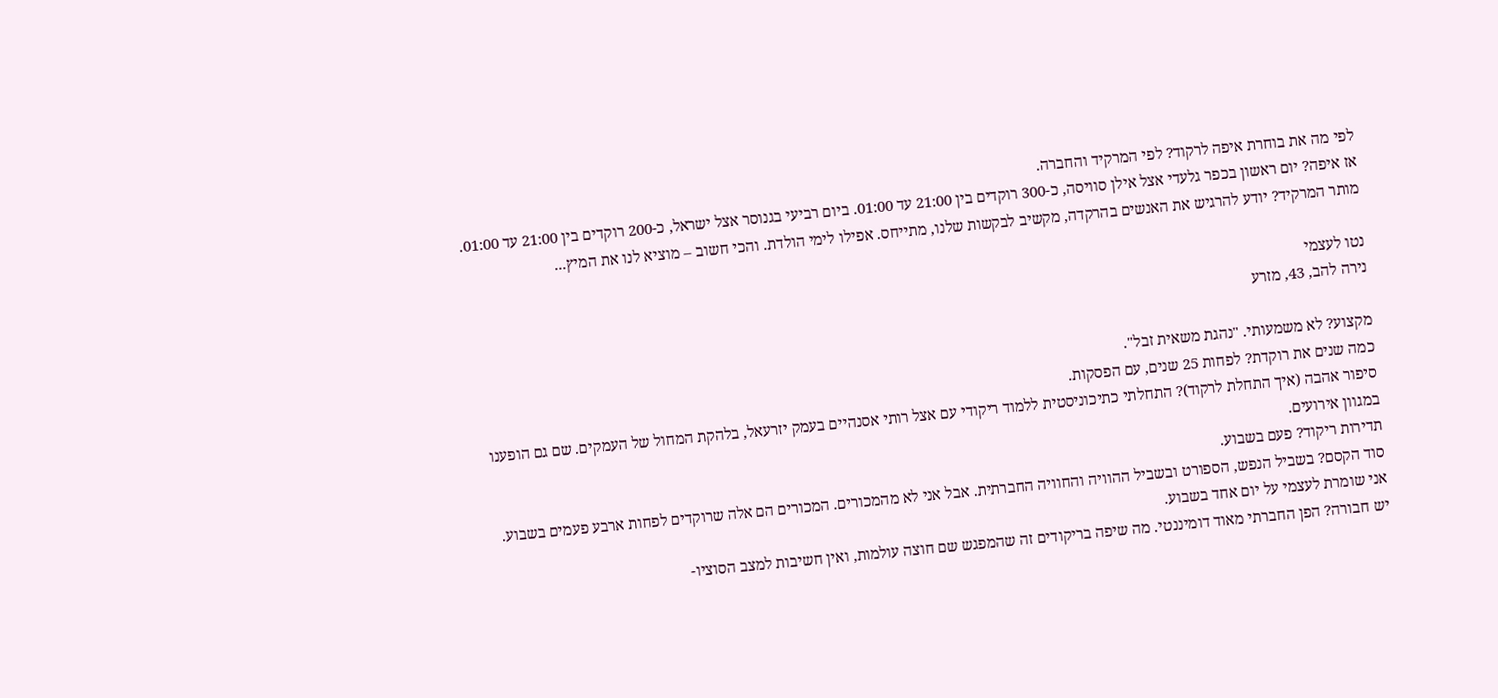לפי מה את בוחרת איפה לרקוד? לפי המרקיד והחברה.
אז איפה? יום ראשון בכפר גלעדי אצל אילן סוויסה, כ-300 רוקדים בין 21:00 עד 01:00. ביום רביעי בגנוסר אצל ישראל, כ-200 רוקדים בין 21:00 עד 01:00.
מותר המרקיד? יודע להרגיש את האנשים בהרקדה, מקשיב לבקשות שלנו, מתייחס. אפילו לימי הולדת. והכי חשוב – מוציא לנו את המיץ...

נטו לעצמי
נירה להב, 43, מזרע

מקצוע? לא משמעותי. "נהגת משאית זבל".
כמה שנים את רוקדת? לפחות 25 שנים, עם הפסקות.
סיפור אהבה (איך התחלת לרקוד)? התחלתי כתיכוניסטית ללמוד ריקודי עם אצל רותי אסנהיים בעמק יזרעאל, בלהקת המחול של העמקים. שם גם הופענו במגוון אירועים.
תדירות ריקוד? פעם בשבוע.
סוד הקסם? בשביל הנפש, הספורט ובשביל ההוויה והחוויה החברתית. אבל אני לא מהמכורים. המכורים הם אלה שרוקדים לפחות ארבע פעמים בשבוע. אני שומרת לעצמי על יום אחד בשבוע.
יש חבורה? הפן החברתי מאוד דומיננטי. מה שיפה בריקודים זה שהמפגש שם חוצה עולמות, ואין חשיבות למצב הסוציו-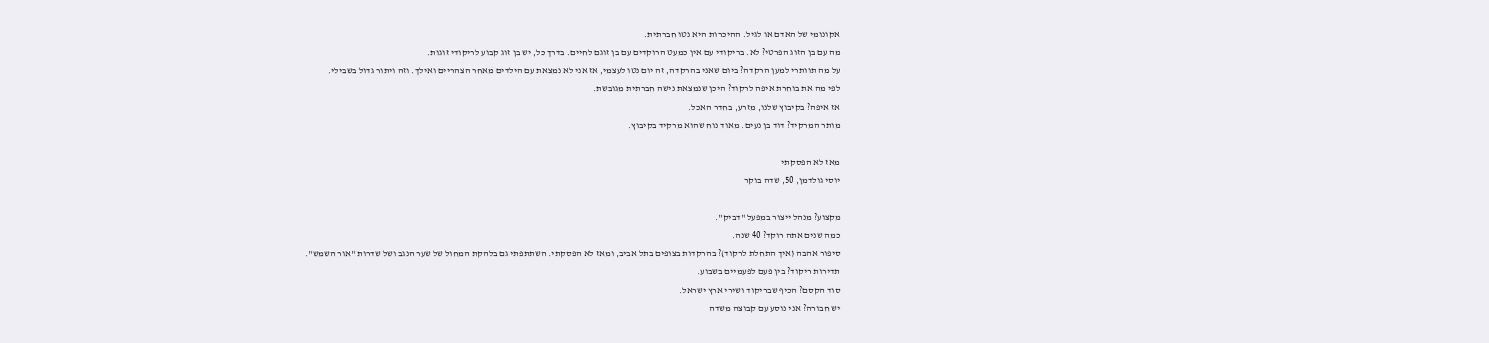אקונומי של האדם או לגיל. ההיכרות היא נטו חברתית.
מה עם בן הזוג הפרטי? לא. בריקודי עם אין כמעט הרוקדים עם בן זוגם לחיים. בדרך כל, יש בן זוג קבוע לריקודי זוגות.
על מה תוותרי למען הרקדה? ביום שאני בהרקדה, זה יום נטו לעצמי, אז אני לא נמצאת עם הילדים מאחר הצהריים ואילך. וזה ויתור גדול בשבילי.
לפי מה את בוחרת איפה לרקוד? היכן שנמצאת נישה חברתית מגובשת.
אז איפה? בקיבוץ שלנו, מזרע, בחדר האכל.
מותר המרקיד? דוד בן נעים. מאוד נוח שהוא מרקיד בקיבוץ.

מאז לא הפסקתי
יוסי גולדמן, 50, שדה בוקר

מקצוע? מנהל ייצור במפעל "דביק".
כמה שנים אתה רוקד? 40 שנה.
סיפור אהבה (איך התחלת לרקוד)? בהרקדות בצופים בתל אביב, ומאז לא הפסקתי. השתתפתי גם בלהקת המחול של שער הנגב ושל שדרות "אור השמש".
תדירות ריקוד? בין פעם לפעמיים בשבוע.
סוד הקסם? הכיף שבריקוד ושירי ארץ ישראל.
יש חבורה? אני נוסע עם קבוצה משדה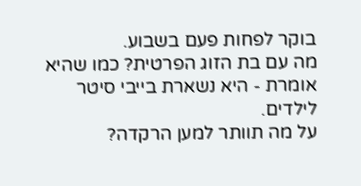בוקר לפחות פעם בשבוע.
מה עם בת הזוג הפרטית? כמו שהיא אומרת - היא נשארת בייבי סיטר לילדים.
על מה תוותר למען הרקדה?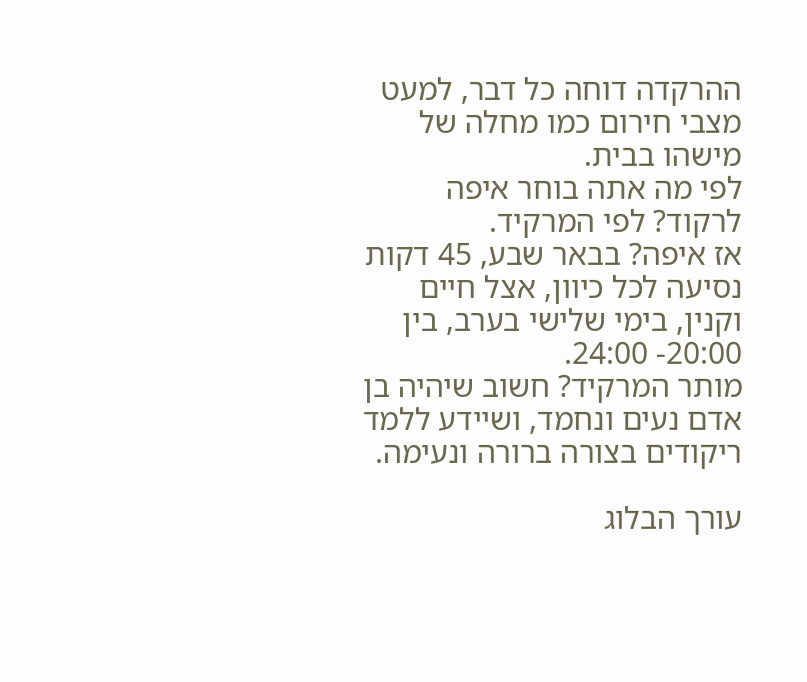ההרקדה דוחה כל דבר, למעט מצבי חירום כמו מחלה של מישהו בבית.
לפי מה אתה בוחר איפה לרקוד? לפי המרקיד.
אז איפה? בבאר שבע, 45 דקות נסיעה לכל כיוון, אצל חיים וקנין, בימי שלישי בערב, בין 20:00- 24:00.
מותר המרקיד? חשוב שיהיה בן אדם נעים ונחמד, ושיידע ללמד ריקודים בצורה ברורה ונעימה.

עורך הבלוג